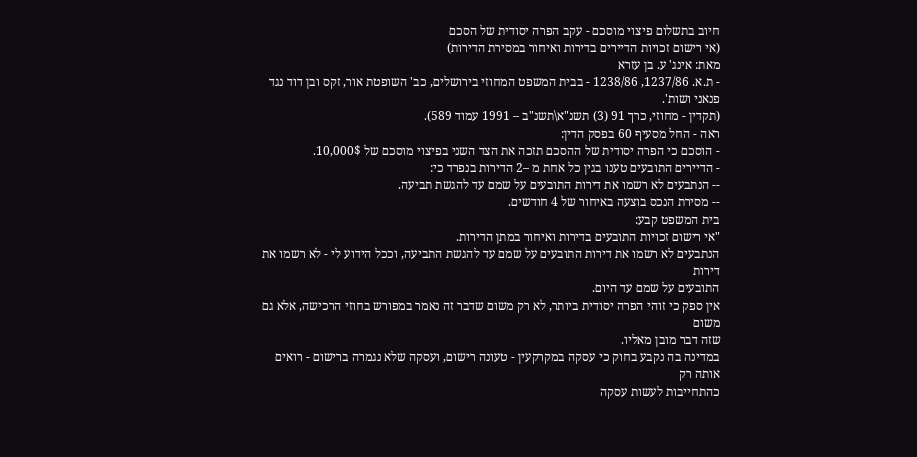חיוב בתשלום פיצוי מוסכם - עקב הפרה יסודית של הסכם
(אי רישום זכויות הדיירים בדירות ואיחור במסירת הדירות)
מאת: אינג' ע. בן עזרא
- ת.א. 1237/86, 1238/86 - בבית המשפט המחוזי בירושלים, כב' השופטת אור, זקס ובן דוד נגד פנאני ושות'.
(תקדין - מחוזי, כרך 91 (3) תשנ"א\תשנ"ב – 1991 עמוד 589).
ראה - החל מסעיף 60 בפסק הדין:
- הוסכם כי הפרה יסודית של ההסכם תזכה את הצד השני בפיצוי מוסכם של 10,000$.
- הדיירים התובעים טענו בגין כל אחת מ –2 הדירות בנפרד כי:
-- הנתבעים לא רשמו את דירות התובעים על שמם עד להגשת תביעה.
-- מסירת הנכס בוצעה באיחור של 4 חודשים.
בית המשפט קבע:
"אי רישום זכויות התובעים בדירות ואיחור במתן הדירות.
הנתבעים לא רשמו את דירות התובעים על שמם עד להגשת התביעה, וככל הידוע לי - לא רשמו את דירות
התובעים על שמם עד היום.
אין ספק כי זוהי הפרה יסודית ביותר, לא רק משום שדבר זה נאמר במפורש בחוזי הרכישה, אלא גם משום
שזה דבר מובן מאליו.
במדינה בה נקבע בחוק כי עסקה במקרקעין - טעונה רישום, ועסקה שלא נגמרה ברישום - רואים אותה רק
כהתחייבות לעשות עסקה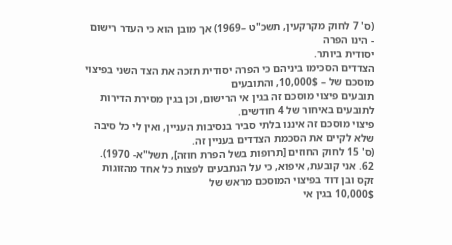(ס' 7 לחוק מקרקעין, תשכ"ט –1969) אך מובן הוא כי העדר רישום - הינו הפרה
יסודית ביותר.
הצדדים הסכימו ביניהם כי הפרה יסודית תזכה את הצד השני בפיצוי מוסכם של – 10,000$, והתובעים
תובעים פיצוי מוסכם זה בגין אי הרישום, וכן בגין מסירת הדירות לתובעים באיחור של 4 חודשים.
פיצוי מוסכם זה איננו בלתי סביר בנסיבות העניין, ואין לי כל סיבה שלא לקיים את הסכמת הצדדים בעניין זה.
(ס' 15 לחוק החוזים [תרופות בשל הפרת חוזה], תשל"א- 1970).
62. אני קובעת, איפוא, כי על הנתבעים לפצות כל אחד מהזוגות זקס ובן דוד בפיצוי המוסכם מראש של
10,000$ בגין אי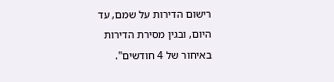רישום הדירות על שמם, עד היום, ובגין מסירת הדירות באיחור של 4 חודשים".